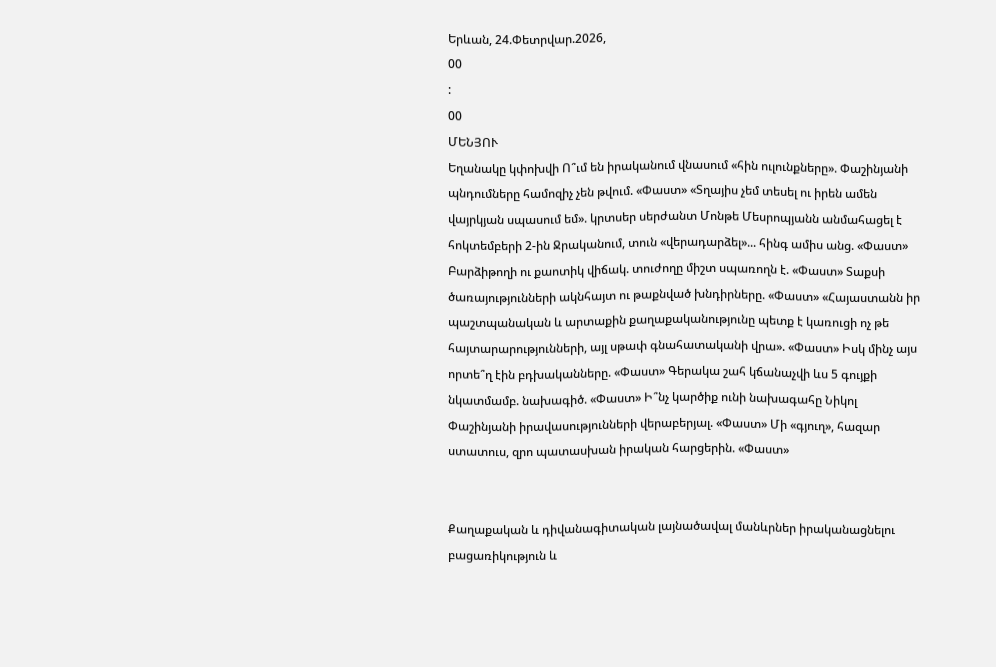Երևան, 24.Փետրվար.2026,
00
:
00
ՄԵՆՅՈՒ
Եղանակը կփոխվի Ո՞ւմ են իրականում վնասում «հին ուլունքները». Փաշինյանի պնդումները համոզիչ չեն թվում. «Փաստ» «Տղայիս չեմ տեսել ու իրեն ամեն վայրկյան սպասում եմ». կրտսեր սերժանտ Մոնթե Մեսրոպյանն անմահացել է հոկտեմբերի 2-ին Ջրականում, տուն «վերադարձել»... հինգ ամիս անց. «Փաստ» Բարձիթողի ու քաոտիկ վիճակ. տուժողը միշտ սպառողն է. «Փաստ» Տաքսի ծառայությունների ակնհայտ ու թաքնված խնդիրները. «Փաստ» «Հայաստանն իր պաշտպանական և արտաքին քաղաքականությունը պետք է կառուցի ոչ թե հայտարարությունների, այլ սթափ գնահատականի վրա». «Փաստ» Իսկ մինչ այս որտե՞ղ էին բդխականները. «Փաստ» Գերակա շահ կճանաչվի ևս 5 գույքի նկատմամբ. նախագիծ. «Փաստ» Ի՞նչ կարծիք ունի նախագահը Նիկոլ Փաշինյանի իրավասությունների վերաբերյալ. «Փաստ» Մի «գյուղ», հազար ստատուս, զրո պատասխան իրական հարցերին. «Փաստ»


Քաղաքական և դիվանագիտական լայնածավալ մանևրներ իրականացնելու բացառիկություն և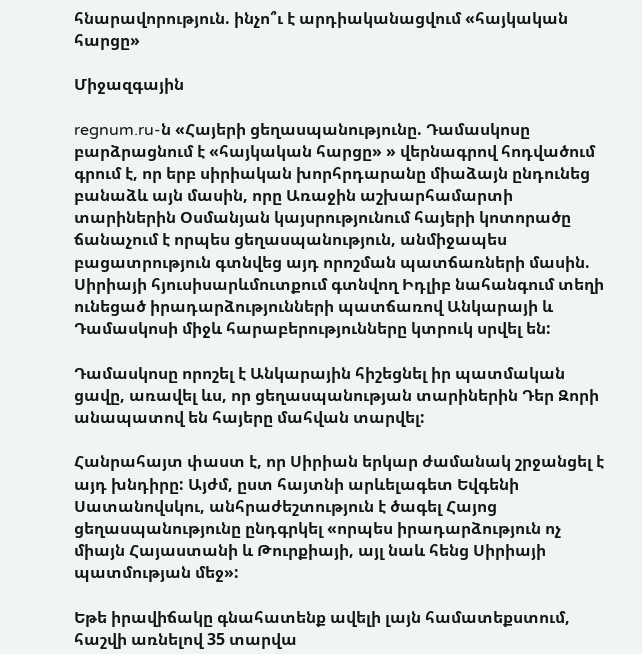հնարավորություն. ինչո՞ւ է արդիականացվում «հայկական հարցը»

Միջազգային

regnum.ru-ն «Հայերի ցեղասպանությունը. Դամասկոսը բարձրացնում է «հայկական հարցը» » վերնագրով հոդվածում գրում է, որ երբ սիրիական խորհրդարանը միաձայն ընդունեց բանաձև այն մասին, որը Առաջին աշխարհամարտի տարիներին Օսմանյան կայսրությունում հայերի կոտորածը ճանաչում է որպես ցեղասպանություն, անմիջապես բացատրություն գտնվեց այդ որոշման պատճառների մասին. Սիրիայի հյուսիսարևմուտքում գտնվող Իդլիբ նահանգում տեղի ունեցած իրադարձությունների պատճառով Անկարայի և Դամասկոսի միջև հարաբերությունները կտրուկ սրվել են:

Դամասկոսը որոշել է Անկարային հիշեցնել իր պատմական ցավը, առավել ևս, որ ցեղասպանության տարիներին Դեր Զորի անապատով են հայերը մահվան տարվել:

Հանրահայտ փաստ է, որ Սիրիան երկար ժամանակ շրջանցել է այդ խնդիրը: Այժմ, ըստ հայտնի արևելագետ Եվգենի Սատանովսկու, անհրաժեշտություն է ծագել Հայոց ցեղասպանությունը ընդգրկել «որպես իրադարձություն ոչ միայն Հայաստանի և Թուրքիայի, այլ նաև հենց Սիրիայի պատմության մեջ»:

Եթե իրավիճակը գնահատենք ավելի լայն համատեքստում, հաշվի առնելով 35 տարվա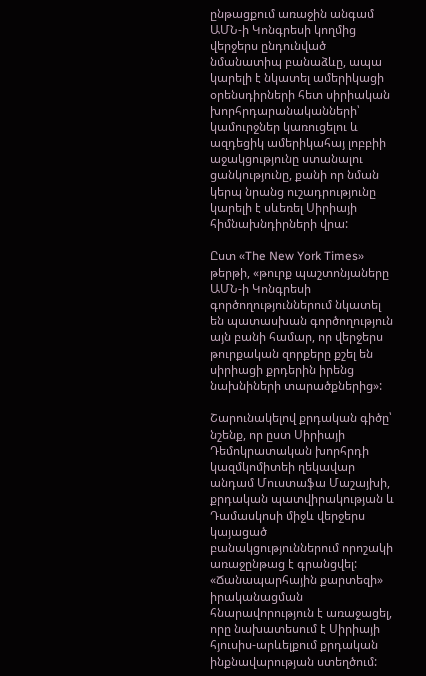ընթացքում առաջին անգամ ԱՄՆ-ի Կոնգրեսի կողմից վերջերս ընդունված նմանատիպ բանաձևը, ապա կարելի է նկատել ամերիկացի օրենսդիրների հետ սիրիական խորհրդարանականների՝ կամուրջներ կառուցելու և ազդեցիկ ամերիկահայ լոբբիի աջակցությունը ստանալու ցանկությունը, քանի որ նման կերպ նրանց ուշադրությունը կարելի է սևեռել Սիրիայի հիմնախնդիրների վրա:

Ըստ «The New York Times» թերթի, «թուրք պաշտոնյաները ԱՄՆ-ի Կոնգրեսի գործողություններում նկատել են պատասխան գործողություն այն բանի համար, որ վերջերս թուրքական զորքերը քշել են սիրիացի քրդերին իրենց նախնիների տարածքներից»:

Շարունակելով քրդական գիծը՝ նշենք, որ ըստ Սիրիայի Դեմոկրատական խորհրդի կազմկոմիտեի ղեկավար անդամ Մուստաֆա Մաշայխի, քրդական պատվիրակության և Դամասկոսի միջև վերջերս կայացած բանակցություններում որոշակի առաջընթաց է գրանցվել: «Ճանապարհային քարտեզի» իրականացման հնարավորություն է առաջացել, որը նախատեսում է Սիրիայի հյուսիս-արևելքում քրդական ինքնավարության ստեղծում: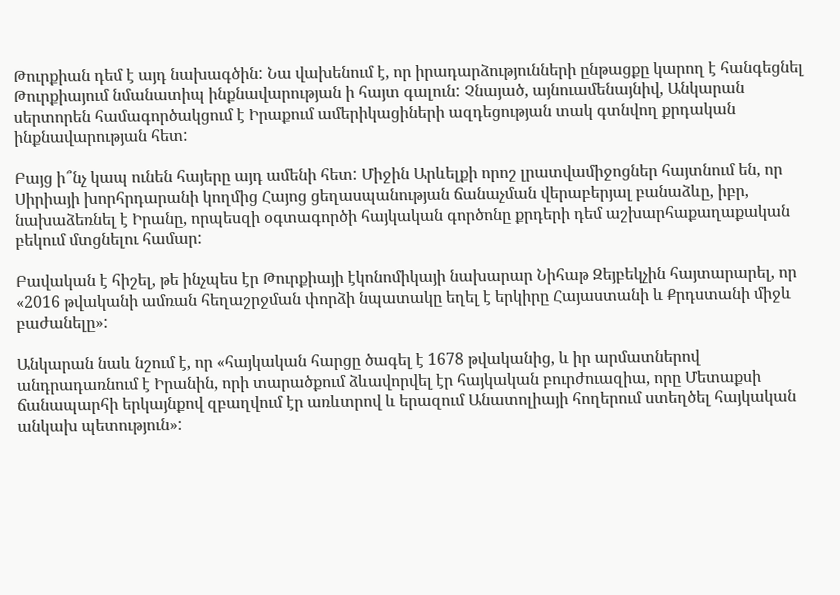Թուրքիան դեմ է այդ նախագծին: Նա վախենում է, որ իրադարձությունների ընթացքը կարող է հանգեցնել Թուրքիայում նմանատիպ ինքնավարության ի հայտ գալուն: Չնայած, այնուամենայնիվ, Անկարան սերտորեն համագործակցում է Իրաքում ամերիկացիների ազդեցության տակ գտնվող քրդական ինքնավարության հետ:

Բայց ի՞նչ կապ ունեն հայերը այդ ամենի հետ: Միջին Արևելքի որոշ լրատվամիջոցներ հայտնում են, որ Սիրիայի խորհրդարանի կողմից Հայոց ցեղասպանության ճանաչման վերաբերյալ բանաձևը, իբր, նախաձեռնել է Իրանը, որպեսզի օգտագործի հայկական գործոնը քրդերի դեմ աշխարհաքաղաքական բեկում մտցնելու համար:

Բավական է հիշել, թե ինչպես էր Թուրքիայի էկոնոմիկայի նախարար Նիհաթ Զեյբեկչին հայտարարել, որ «2016 թվականի ամռան հեղաշրջման փորձի նպատակը եղել է երկիրը Հայաստանի և Քրդստանի միջև բաժանելը»:

Անկարան նաև նշում է, որ «հայկական հարցը ծագել է 1678 թվականից, և իր արմատներով անդրադառնում է Իրանին, որի տարածքում ձևավորվել էր հայկական բուրժուազիա, որը Մետաքսի ճանապարհի երկայնքով զբաղվում էր առևտրով և երազում Անատոլիայի հողերում ստեղծել հայկական անկախ պետություն»: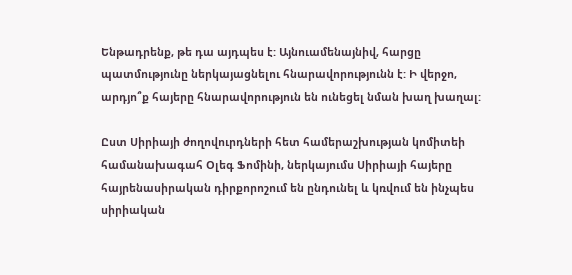Ենթադրենք, թե դա այդպես է: Այնուամենայնիվ, հարցը պատմությունը ներկայացնելու հնարավորությունն է: Ի վերջո, արդյո՞ք հայերը հնարավորություն են ունեցել նման խաղ խաղալ:

Ըստ Սիրիայի ժողովուրդների հետ համերաշխության կոմիտեի համանախագահ Օլեգ Ֆոմինի, ներկայումս Սիրիայի հայերը հայրենասիրական դիրքորոշում են ընդունել և կռվում են ինչպես սիրիական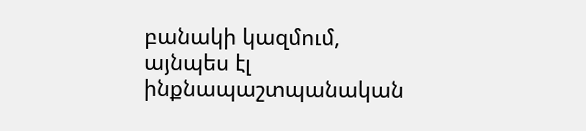բանակի կազմում, այնպես էլ ինքնապաշտպանական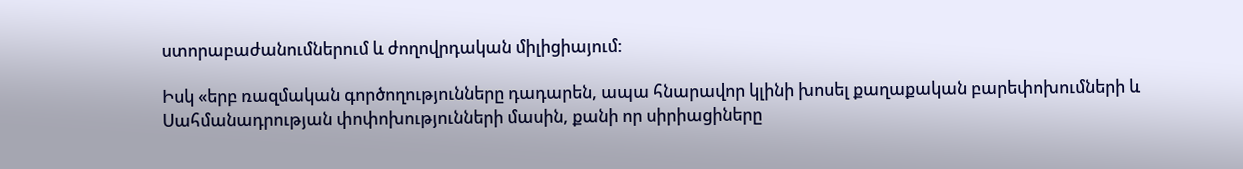ստորաբաժանումներում և ժողովրդական միլիցիայում:

Իսկ «երբ ռազմական գործողությունները դադարեն, ապա հնարավոր կլինի խոսել քաղաքական բարեփոխումների և Սահմանադրության փոփոխությունների մասին, քանի որ սիրիացիները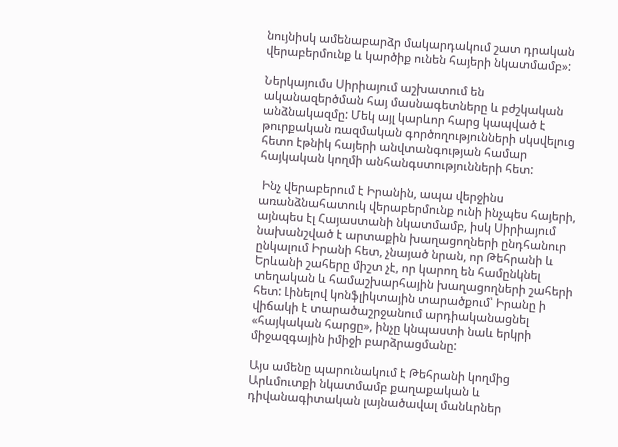նույնիսկ ամենաբարձր մակարդակում շատ դրական վերաբերմունք և կարծիք ունեն հայերի նկատմամբ»:

Ներկայումս Սիրիայում աշխատում են ականազերծման հայ մասնագետները և բժշկական անձնակազմը: Մեկ այլ կարևոր հարց կապված է թուրքական ռազմական գործողությունների սկսվելուց հետո էթնիկ հայերի անվտանգության համար հայկական կողմի անհանգստությունների հետ:

 Ինչ վերաբերում է Իրանին, ապա վերջինս առանձնահատուկ վերաբերմունք ունի ինչպես հայերի, այնպես էլ Հայաստանի նկատմամբ, իսկ Սիրիայում նախանշված է արտաքին խաղացողների ընդհանուր ընկալում Իրանի հետ, չնայած նրան, որ Թեհրանի և Երևանի շահերը միշտ չէ, որ կարող են համընկնել տեղական և համաշխարհային խաղացողների շահերի հետ: Լինելով կոնֆլիկտային տարածքում՝ Իրանը ի վիճակի է տարածաշրջանում արդիականացնել «հայկական հարցը», ինչը կնպաստի նաև երկրի միջազգային իմիջի բարձրացմանը:

Այս ամենը պարունակում է Թեհրանի կողմից Արևմուտքի նկատմամբ քաղաքական և դիվանագիտական լայնածավալ մանևրներ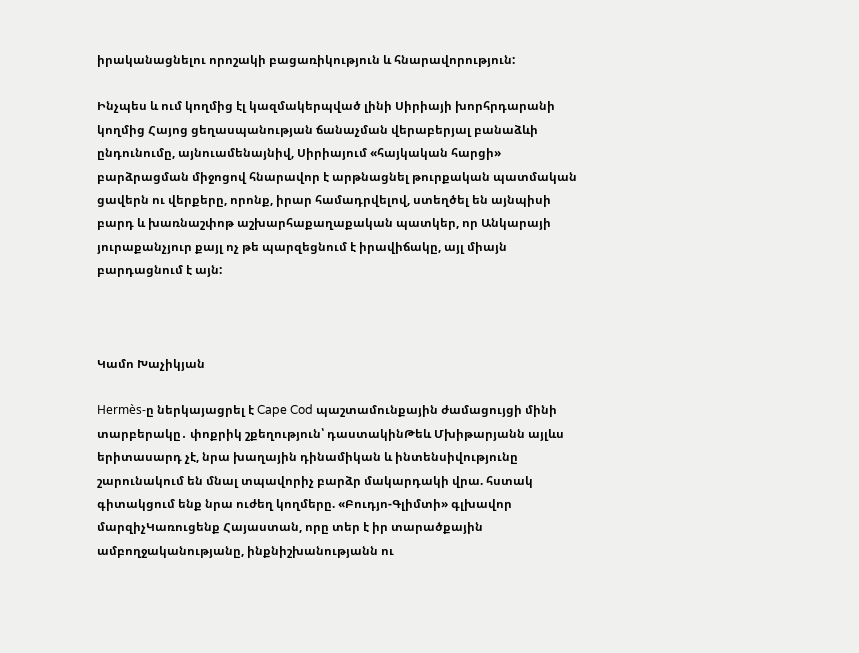իրականացնելու որոշակի բացառիկություն և հնարավորություն:

Ինչպես և ում կողմից էլ կազմակերպված լինի Սիրիայի խորհրդարանի կողմից Հայոց ցեղասպանության ճանաչման վերաբերյալ բանաձևի ընդունումը, այնուամենայնիվ, Սիրիայում «հայկական հարցի» բարձրացման միջոցով հնարավոր է արթնացնել թուրքական պատմական ցավերն ու վերքերը, որոնք, իրար համադրվելով, ստեղծել են այնպիսի բարդ և խառնաշփոթ աշխարհաքաղաքական պատկեր, որ Անկարայի յուրաքանչյուր քայլ ոչ թե պարզեցնում է իրավիճակը, այլ միայն բարդացնում է այն:



Կամո Խաչիկյան

Hermès-ը ներկայացրել է Cape Cod պաշտամունքային ժամացույցի մինի տարբերակը․ փոքրիկ շքեղություն՝ դաստակինԹեև Մխիթարյանն այլևս երիտասարդ չէ, նրա խաղային դինամիկան և ինտենսիվությունը շարունակում են մնալ տպավորիչ բարձր մակարդակի վրա. հստակ գիտակցում ենք նրա ուժեղ կողմերը. «Բուդյո-Գլիմտի» գլխավոր մարզիչԿառուցենք Հայաստան, որը տեր է իր տարածքային ամբողջականությանը, ինքնիշխանությանն ու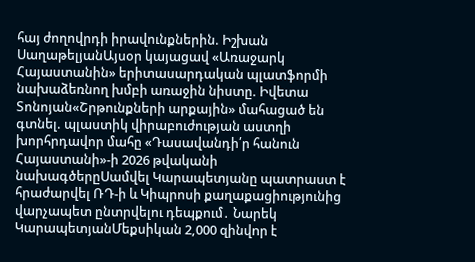հայ ժողովրդի իրավունքներին. Իշխան ՍաղաթելյանԱյսօր կայացավ «Առաջարկ Հայաստանին» երիտասարդական պլատֆորմի նախաձեռնող խմբի առաջին նիստը. Իվետա Տոնոյան«Շրթունքների արքային» մահացած են գտնել. պլաստիկ վիրաբուժության աստղի խորհրդավոր մահը «Դասավանդի՛ր հանուն Հայաստանի»-ի 2026 թվականի նախագծերըՍամվել Կարապետյանը պատրաստ է հրաժարվել ՌԴ-ի և Կիպրոսի քաղաքացիությունից վարչապետ ընտրվելու դեպքում․ Նարեկ ԿարապետյանՄեքսիկան 2,000 զինվnր է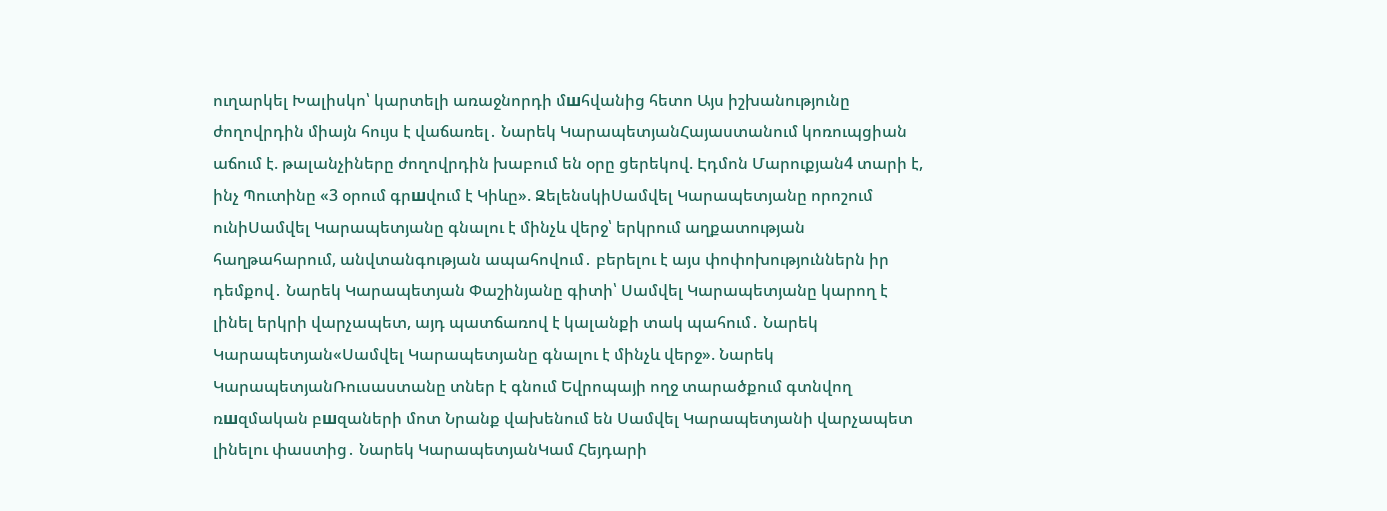ուղարկել Խալիսկո՝ կարտելի առաջնորդի մшհվանից հետո Այս իշխանությունը ժողովրդին միայն հույս է վաճառել․ Նարեկ ԿարապետյանՀայաստանում կոռուպցիան աճում է. թալանչիները ժողովրդին խաբում են օրը ցերեկով. Էդմոն Մարուքյան4 տարի է, ինչ Պուտինը «3 օրում գրшվում է Կիևը». ԶելենսկիՍամվել Կարապետյանը որոշում ունիՍամվել Կարապետյանը գնալու է մինչև վերջ՝ երկրում աղքատության հաղթահարում, անվտանգության ապահովում․ բերելու է այս փոփոխություններն իր դեմքով․ Նարեկ Կարապետյան Փաշինյանը գիտի՝ Սամվել Կարապետյանը կարող է լինել երկրի վարչապետ, այդ պատճառով է կալանքի տակ պահում․ Նարեկ Կարապետյան«Սամվել Կարապետյանը գնալու է մինչև վերջ». Նարեկ ԿարապետյանՌուսաստանը տներ է գնում Եվրոպայի ողջ տարածքում գտնվող ռшզմական բшզաների մոտ Նրանք վախենում են Սամվել Կարապետյանի վարչապետ լինելու փաստից․ Նարեկ ԿարապետյանԿամ Հեյդարի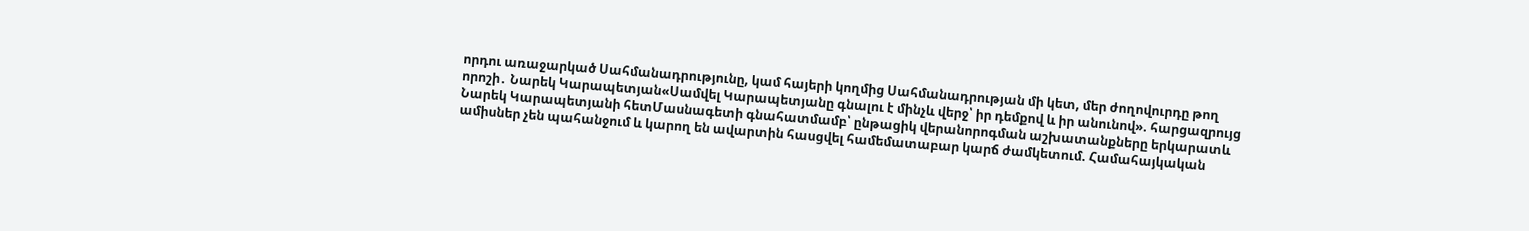որդու առաջարկած Սահմանադրությունը, կամ հայերի կողմից Սահմանադրության մի կետ, մեր ժողովուրդը թող որոշի․ Նարեկ Կարապետյան«Սամվել Կարապետյանը գնալու է մինչև վերջ՝ իր դեմքով և իր անունով». հարցազրույց Նարեկ Կարապետյանի հետՄասնագետի գնահատմամբ՝ ընթացիկ վերանորոգման աշխատանքները երկարատև ամիսներ չեն պահանջում և կարող են ավարտին հասցվել համեմատաբար կարճ ժամկետում. Համահայկական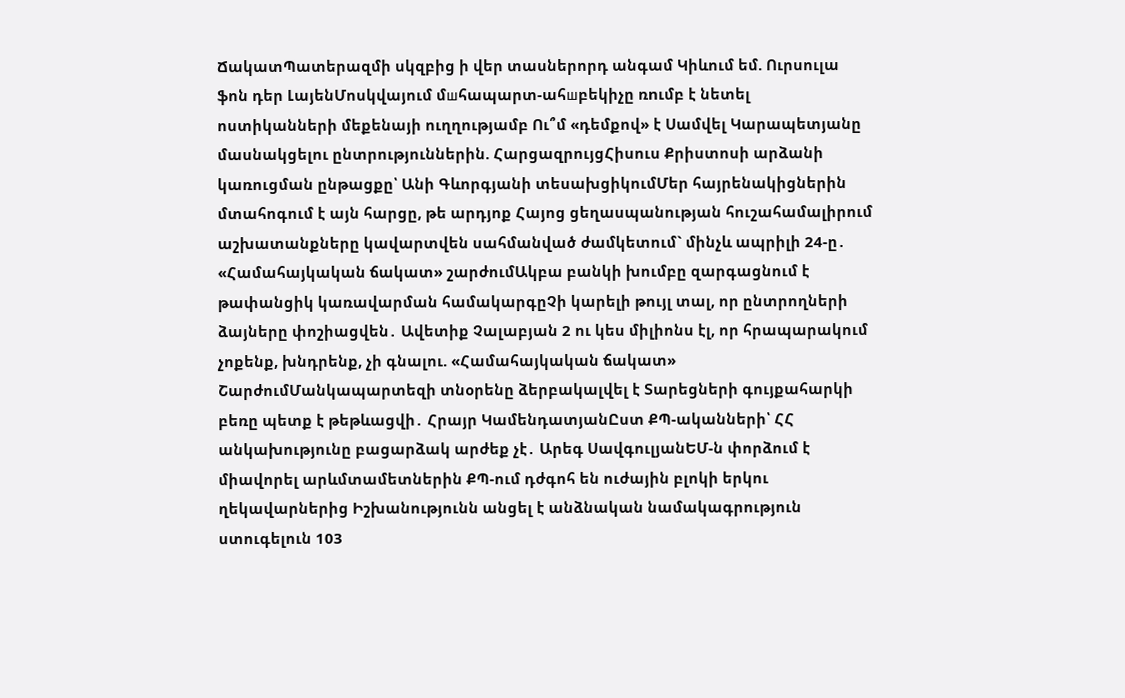ՃակատՊատերազմի սկզբից ի վեր տասներորդ անգամ Կիևում եմ. Ուրսուլա ֆոն դեր ԼայենՄոսկվայում մшհապարտ-ահшբեկիչը ռnւմբ է նետել ոստիկանների մեքենայի ուղղությամբ Ու՞մ «դեմքով» է Սամվել Կարապետյանը մասնակցելու ընտրություններին. ՀարցազրույցՀիսուս Քրիստոսի արձանի կառուցման ընթացքը՝ Անի Գևորգյանի տեսախցիկումՄեր հայրենակիցներին մտահոգում է այն հարցը, թե արդյոք Հայոց ցեղասպանության հուշահամալիրում աշխատանքները կավարտվեն սահմանված ժամկետում` մինչև ապրիլի 24-ը․ «Համահայկական ճակատ» շարժումԱկբա բանկի խումբը զարգացնում է թափանցիկ կառավարման համակարգըՉի կարելի թույլ տալ, որ ընտրողների ձայները փոշիացվեն․ Ավետիք Չալաբյան 2 ու կես միլիոնս էլ, որ հրապարակում չոքենք, խնդրենք, չի գնալու. «Համահայկական ճակատ» ՇարժումՄանկապարտեզի տնօրենը ձերբակալվել է Տարեցների գույքահարկի բեռը պետք է թեթևացվի․ Հրայր ԿամենդատյանԸստ ՔՊ-ականների՝ ՀՀ անկախությունը բացարձակ արժեք չէ․ Արեգ ՍավգուլյանԵՄ-ն փորձում է միավորել արևմտամետներին ՔՊ-ում դժգոհ են ուժային բլոկի երկու ղեկավարներից Իշխանությունն անցել է անձնական նամակագրություն ստուգելուն 103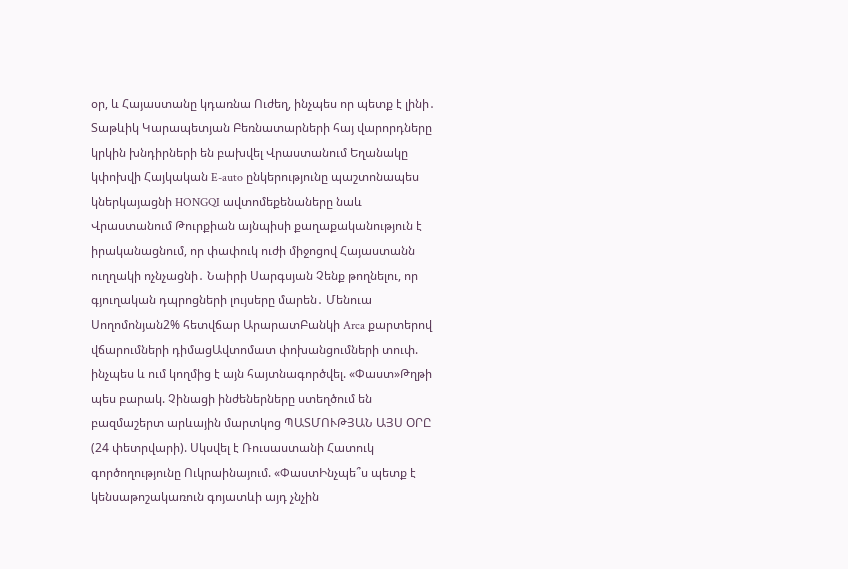օր, և Հայաստանը կդառնա Ուժեղ, ինչպես որ պետք է լինի․ Տաթևիկ Կարապետյան Բեռնատարների հայ վարորդները կրկին խնդիրների են բախվել Վրաստանում Եղանակը կփոխվի Հայկական E-auto ընկերությունը պաշտոնապես կներկայացնի HONGQI ավտոմեքենաները նաև Վրաստանում Թուրքիան այնպիսի քաղաքականություն է իրականացնում, որ փափուկ ուժի միջոցով Հայաստանն ուղղակի ոչնչացնի․ Նաիրի Սարգսյան Չենք թողնելու, որ գյուղական դպրոցների լույսերը մարեն․ Մենուա Սողոմոնյան2% հետվճար ԱրարատԲանկի Arca քարտերով վճարումների դիմացԱվտոմատ փոխանցումների տուփ. ինչպես և ում կողմից է այն հայտնագործվել. «Փաստ»Թղթի պես բարակ. Չինացի ինժեներները ստեղծում են բազմաշերտ արևային մարտկոց ՊԱՏՄՈՒԹՅԱՆ ԱՅՍ ՕՐԸ (24 փետրվարի). Սկսվել է Ռուսաստանի Հատուկ գործողությունը Ուկրաինայում. «ՓաստԻնչպե՞ս պետք է կենսաթոշակառուն գոյատևի այդ չնչին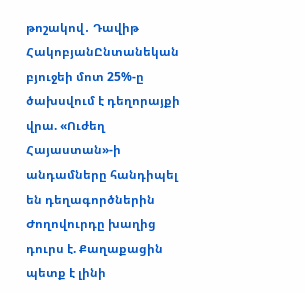թոշակով․ Դավիթ ՀակոբյանԸնտանեկան բյուջեի մոտ 25%-ը ծախսվում է դեղորայքի վրա. «Ուժեղ Հայաստան»-ի անդամները հանդիպել են դեղագործներին Ժողովուրդը խաղից դուրս է. Քաղաքացին պետք է լինի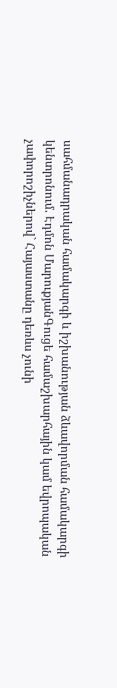սահմանադրական համակարգի և իշխանության ձևավորման համակարգի կենտրոնում. Էդմոն ՄարուքյանԳուցե համաշխարհային կամ եվրոպական չափորոշիչներով` Հայաստանը դեռևս չունի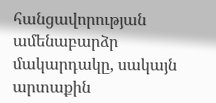հանցավորության ամենաբարձր մակարդակը, սակայն արտաքին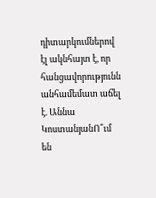դիտարկումներով էլ ակնհայտ է, որ հանցավորությունն անհամեմատ աճել է. Աննա ԿոստանյանՈ՞ւմ են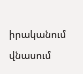իրականում վնասում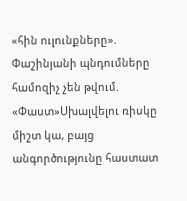«հին ուլունքները». Փաշինյանի պնդումները համոզիչ չեն թվում. «Փաստ»Սխալվելու ռիսկը միշտ կա, բայց անգործությունը հաստատ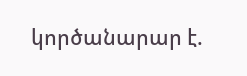կործանարար է.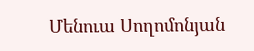Մենուա Սողոմոնյան